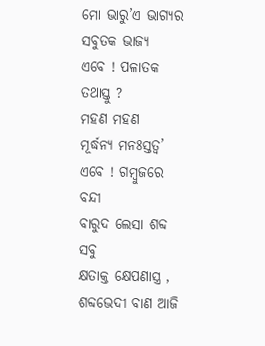ମୋ ଭାରୁ’ଏ ଭାଗ୍ୟର
ସବୁତକ ଭାଜ୍ୟ
ଏବେ ! ପଳାତକ ତଥାସ୍ତୁ ?
ମହଣ ମହଣ
ମୂର୍ଦ୍ଧନ୍ୟ ମନଃସ୍ତତ୍ୱ’
ଏବେ ! ଗମ୍ବୁଜରେ ବନ୍ଦୀ
ବାରୁଦ ଲେସା ଶବ୍ଦ ସବୁ
କ୍ଷତାକ୍ତ କ୍ଷେପଣାସ୍ତ୍ର ,
ଶବ୍ଦଭେଦୀ ବାଣ ଆଜି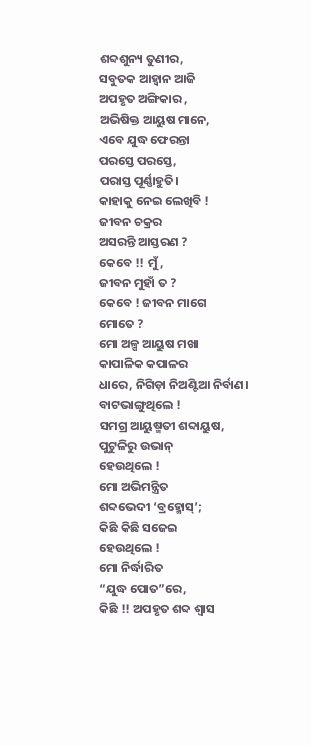ଶବ୍ଦଶୁନ୍ୟ ତୁଣୀର,
ସବୁତକ ଆହ୍ବାନ ଆଜି
ଅପହୃତ ଅଙ୍ଗିକାର ,
ଅଭିଷିକ୍ତ ଆୟୁଷ ମାନେ,
ଏବେ ଯୁଦ୍ଧ ଫେରନ୍ତା
ପରସ୍ତେ ପରସ୍ତେ,
ପରାସ୍ତ ପୂର୍ଣ୍ଣାହୁତି।
କାହାକୁ ନେଇ ଲେଖିବି !
ଜୀବନ ଚକ୍ରର
ଅସରନ୍ତି ଆସ୍ତରଣ ?
କେବେ !! ମୁଁ,
ଜୀବନ ମୁହାଁ ତ ?
କେବେ ! ଜୀବନ ମାଗେ
ମୋତେ ?
ମୋ ଅଳ୍ପ ଆୟୁଷ ମଖା
କାପାଳିକ କପାଳର
ଧାରେ, ନିଗିଡ଼ା ନିଅଣ୍ଟିଆ ନିର୍ବାଣ।
ବାଟଭାଙ୍ଗୁଥିଲେ !
ସମଗ୍ର ଆୟୁଷ୍ମତୀ ଶବ୍ଦାୟୁଷ,
ପୁଟୁଳିରୁ ଉଭାନ୍
ହେଉଥିଲେ !
ମୋ ଅଭିମନ୍ତ୍ରିତ
ଶବ୍ଦଭେଦୀ ‘ବ୍ରହ୍ମୋସ୍’;
କିଛି କିଛି ସଜେଇ
ହେଉଥିଲେ !
ମୋ ନିର୍ଦ୍ଧାରିତ
“ଯୁଦ୍ଧ ପୋତ”ରେ,
କିଛି !! ଅପହୃତ ଶବ୍ଦ ଶ୍ୱାସ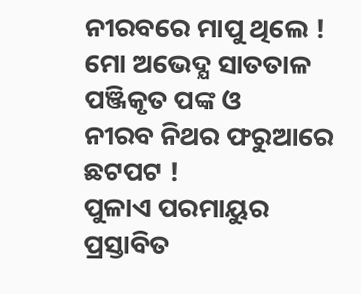ନୀରବରେ ମାପୁ ଥିଲେ !
ମୋ ଅଭେଦ୍ଯ ସାତତାଳ
ପଞ୍ଜିକୃତ ପଙ୍କ ଓ
ନୀରବ ନିଥର ଫରୁଆରେ
ଛଟପଟ !
ପୁଳାଏ ପରମାୟୁର
ପ୍ରସ୍ତାବିତ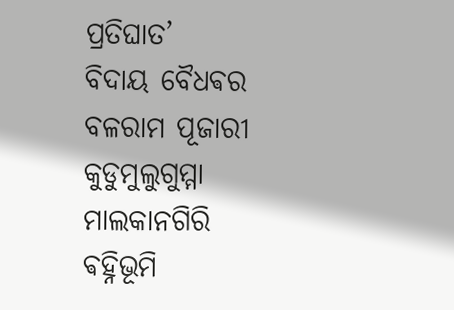ପ୍ରତିଘାତ’
ବିଦାୟ ବୈଧଵର
ବଳରାମ ପୂଜାରୀ
କୁଡୁମୁଲୁଗୁମ୍ମା
ମାଲକାନଗିରି
ଵହ୍ନିଭୂମି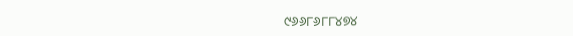୯୬୬୮୬୮୮୪୭୪